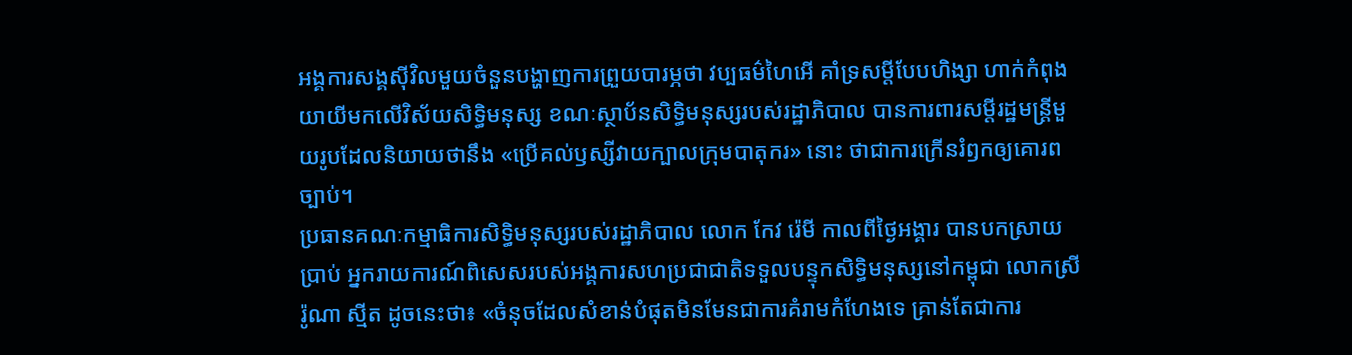អង្គការសង្គស៊ីវិលមួយចំនួនបង្ហាញការព្រួយបារម្ភថា វប្បធម៌ហៃអើ គាំទ្រសម្តីបែបហិង្សា ហាក់កំពុងយាយីមកលើវិស័យសិទ្ធិមនុស្ស ខណៈស្ថាប័នសិទ្ធិមនុស្សរបស់រដ្ឋាភិបាល បានការពារសម្តីរដ្ឋមន្ត្រីមួយរូបដែលនិយាយថានឹង «ប្រើគល់ឫស្សីវាយក្បាលក្រុមបាតុករ» នោះ ថាជាការក្រើនរំឭកឲ្យគោរពច្បាប់។
ប្រធានគណៈកម្មាធិការសិទ្ធិមនុស្សរបស់រដ្ឋាភិបាល លោក កែវ រ៉េមី កាលពីថ្ងៃអង្គារ បានបកស្រាយប្រាប់ អ្នករាយការណ៍ពិសេសរបស់អង្គការសហប្រជាជាតិទទួលបន្ទុកសិទ្ធិមនុស្សនៅកម្ពុជា លោកស្រី រ៉ូណា ស្មីត ដូចនេះថា៖ «ចំនុចដែលសំខាន់បំផុតមិនមែនជាការគំរាមកំហែងទេ គ្រាន់តែជាការ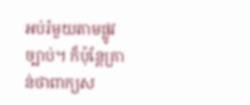អប់រំមួយតាមផ្លូវច្បាប់។ ក៏ប៉ុន្តែគ្រាន់ថាពាក្យស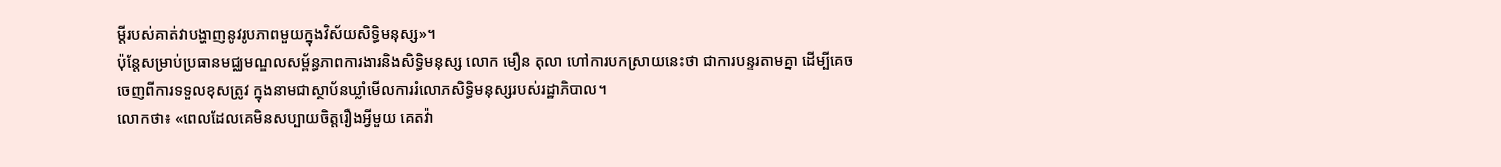ម្តីរបស់គាត់វាបង្ហាញនូវរូបភាពមួយក្នុងវិស័យសិទ្ធិមនុស្ស»។
ប៉ុន្តែសម្រាប់ប្រធានមជ្ឈមណ្ឌលសម្ព័ន្ធភាពការងារនិងសិទ្ធិមនុស្ស លោក មឿន តុលា ហៅការបកស្រាយនេះថា ជាការបន្ទរតាមគ្នា ដើម្បីគេចចេញពីការទទួលខុសត្រូវ ក្នុងនាមជាស្ថាប័នឃ្លាំមើលការរំលោភសិទ្ធិមនុស្សរបស់រដ្ឋាភិបាល។
លោកថា៖ «ពេលដែលគេមិនសប្បាយចិត្តរឿងអ្វីមួយ គេតវ៉ា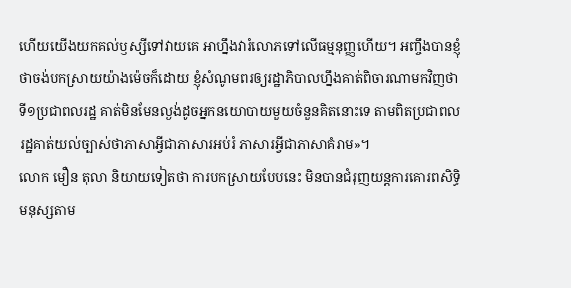ហើយយើងយកគល់ឫស្សីទៅវាយគេ អាហ្នឹងវារំលោភទៅលើធម្មនុញ្ញហើយ។ អញ្ចឹងបានខ្ញុំថាចង់បកស្រាយយ៉ាងម៉េចក៏ដោយ ខ្ញុំសំណូមពរឲ្យរដ្ឋាភិបាលហ្នឹងគាត់ពិចារណាមកវិញថា ទី១ប្រជាពលរដ្ឋ គាត់មិនមែនល្ងង់ដូចអ្នកនយោបាយមួយចំនួនគិតនោះទេ តាមពិតប្រជាពលរដ្ឋគាត់យល់ច្បាស់ថាភាសាអ្វីជាភាសារអប់រំ ភាសារអ្វីជាភាសាគំរាម»។
លោក មឿន តុលា និយាយទៀតថា ការបកស្រាយបែបនេះ មិនបានជំរុញយន្តការគោរពសិទ្ធិមនុស្សតាម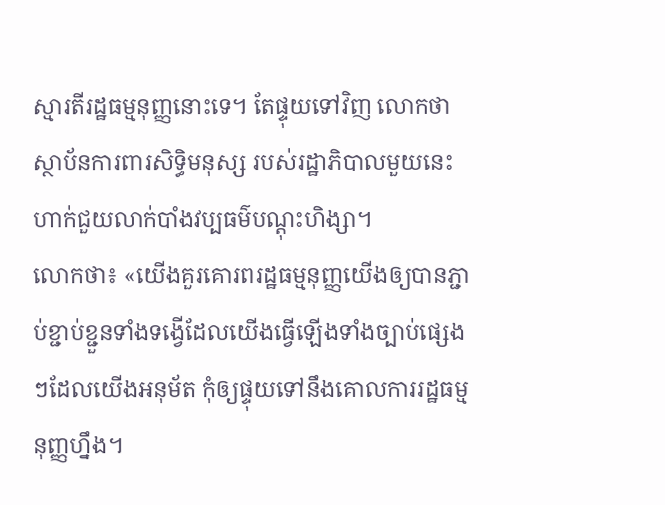ស្មារតីរដ្ឋធម្មនុញ្ញនោះទេ។ តែផ្ទុយទៅវិញ លោកថាស្ថាប័នការពារសិទ្ធិមនុស្ស របស់រដ្ឋាភិបាលមួយនេះ ហាក់ជួយលាក់បាំងវប្បធម៌បណ្តុះហិង្សា។
លោកថា៖ «យើងគួរគោរពរដ្ឋធម្មនុញ្ញយើងឲ្យបានភ្ជាប់ខ្ជាប់ខ្ជួនទាំងទង្វើដែលយើងធ្វើឡើងទាំងច្បាប់ផ្សេងៗដែលយើងអនុម័ត កុំឲ្យផ្ទុយទៅនឹងគោលការរដ្ឋធម្មនុញ្ញហ្នឹង។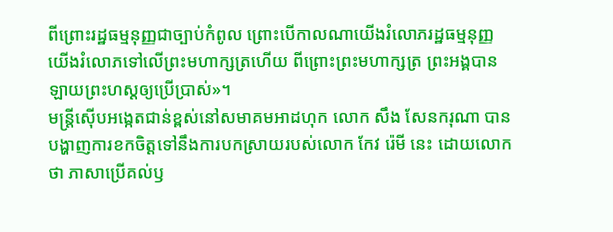ពីព្រោះរដ្ឋធម្មនុញ្ញជាច្បាប់កំពូល ព្រោះបើកាលណាយើងរំលោភរដ្ឋធម្មនុញ្ញ យើងរំលោភទៅលើព្រះមហាក្សត្រហើយ ពីព្រោះព្រះមហាក្សត្រ ព្រះអង្គបានឡាយព្រះហស្តឲ្យប្រើប្រាស់»។
មន្ត្រីស៊ើបអង្កេតជាន់ខ្ពស់នៅសមាគមអាដហុក លោក សឹង សែនករុណា បានបង្ហាញការខកចិត្តទៅនឹងការបកស្រាយរបស់លោក កែវ រ៉េមី នេះ ដោយលោកថា ភាសាប្រើគល់ឫ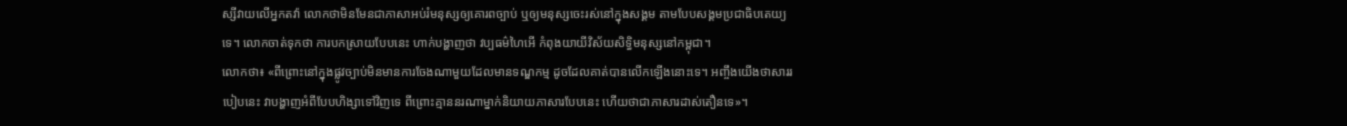ស្សីវាយលើអ្នកតវ៉ា លោកថាមិនមែនជាភាសាអប់រំមនុស្សឲ្យគោរពច្បាប់ ឬឲ្យមនុស្សចេះរស់នៅក្នុងសង្គម តាមបែបសង្គមប្រជាធិបតេយ្យទេ។ លោកចាត់ទុកថា ការបកស្រាយបែបនេះ ហាក់បង្ហាញថា វប្បធម៌ហៃអើ កំពុងយាយីវិស័យសិទ្ធិមនុស្សនៅកម្ពុជា។
លោកថា៖ «ពីព្រោះនៅក្នុងផ្លូវច្បាប់មិនមានការចែងណាមួយដែលមានទណ្ឌកម្ម ដូចដែលគាត់បានលើកឡើងនោះទេ។ អញ្ចឹងយើងថាសាររបៀបនេះ វាបង្ហាញអំពីបែបហិង្សាទៅវិញទេ ពីព្រោះគ្មាននរណាម្នាក់និយាយភាសារបែបនេះ ហើយថាជាភាសារដាស់តឿនទេ»។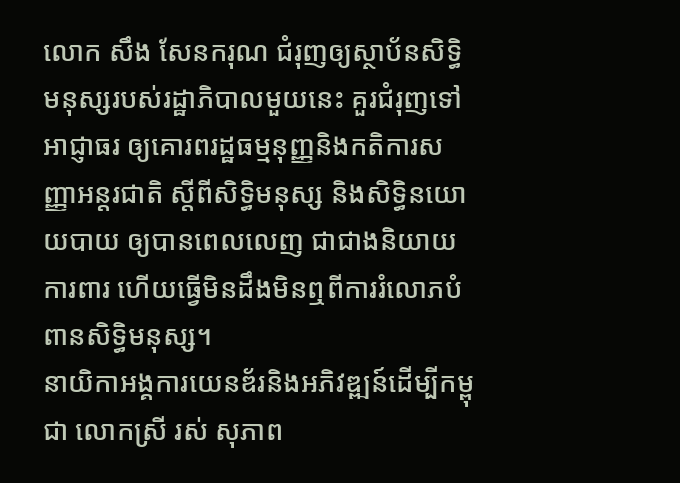លោក សឹង សែនករុណ ជំរុញឲ្យស្ថាប័នសិទ្ធិមនុស្សរបស់រដ្ឋាភិបាលមួយនេះ គួរជំរុញទៅអាជ្ញាធរ ឲ្យគោរពរដ្ឋធម្មនុញ្ញនិងកតិការសញ្ញាអន្តរជាតិ ស្តីពីសិទ្ធិមនុស្ស និងសិទ្ធិនយោយបាយ ឲ្យបានពេលលេញ ជាជាងនិយាយការពារ ហើយធ្វើមិនដឹងមិនឮពីការរំលោភបំពានសិទ្ធិមនុស្ស។
នាយិកាអង្គការយេនឌ័រនិងអភិវឌ្ឍន៍ដើម្បីកម្ពុជា លោកស្រី រស់ សុភាព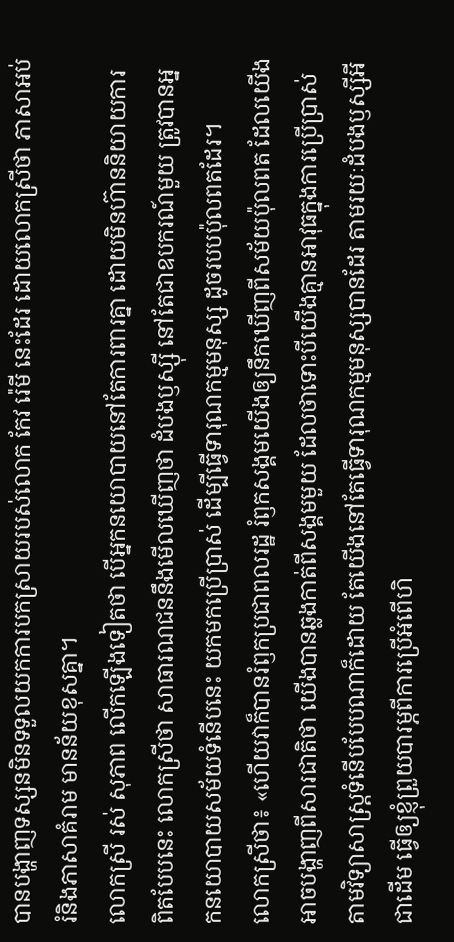បានបង្ហាញទស្សនមិនទទួលយកការបកស្រាយរបស់លោក កែវ រ៉េមី នេះដែរ ដោយលោកស្រីថា ភាសាអប់រំនិងភាសាគំរាម មានន័យខុសគ្នា។
លោកស្រី រស់ សុភាព លើកឡើងទៀតថា បើអ្នកនយោបាយនៅតែការពារគ្នា ដោយមិនហ៊ាននិយាយការពិតបែបនេះ លោកស្រីថា សាធារណជននឹងមើលឃើញថា ដំបងឫស្ស៊ី នៅតែជាឧបករណ៍មួយ ត្រូវបានអ្នកនយោបាយសម័យទំនើបនេះ យកមកប្រើប្រាស់ ដើម្បីធ្វើទារុណកម្មមនុស្ស ដូចរបបប៉ុលពតដែរ។
លោកស្រីថា៖ «ហើយវាក៏បានរំឭកប្រជាពលរដ្ឋ រំឭកសង្គមយើងឲ្យនឹកឃើញពីសម័យប៉ុលពត ដែលយើងអាចបង្ហាញពីសារជាតិថា យើងបានឆ្លងកាត់ពីសង្គមមួយ ដែលថាទោះបីយើងគ្មានអាវុធក្នុងការប្រើប្រាស់តាមវិទ្យាសាស្ត្រទំនើបបែបណាក៏ដោយ តែយើងនៅតែធ្វើទារុណកម្មមនុស្សបានដែរ តាមរយៈដំបងឫស្សីអីជាដើម ធ្វើឲ្យខ្ញុំព្រួយបារម្ភពីការប្រើអំពើហិ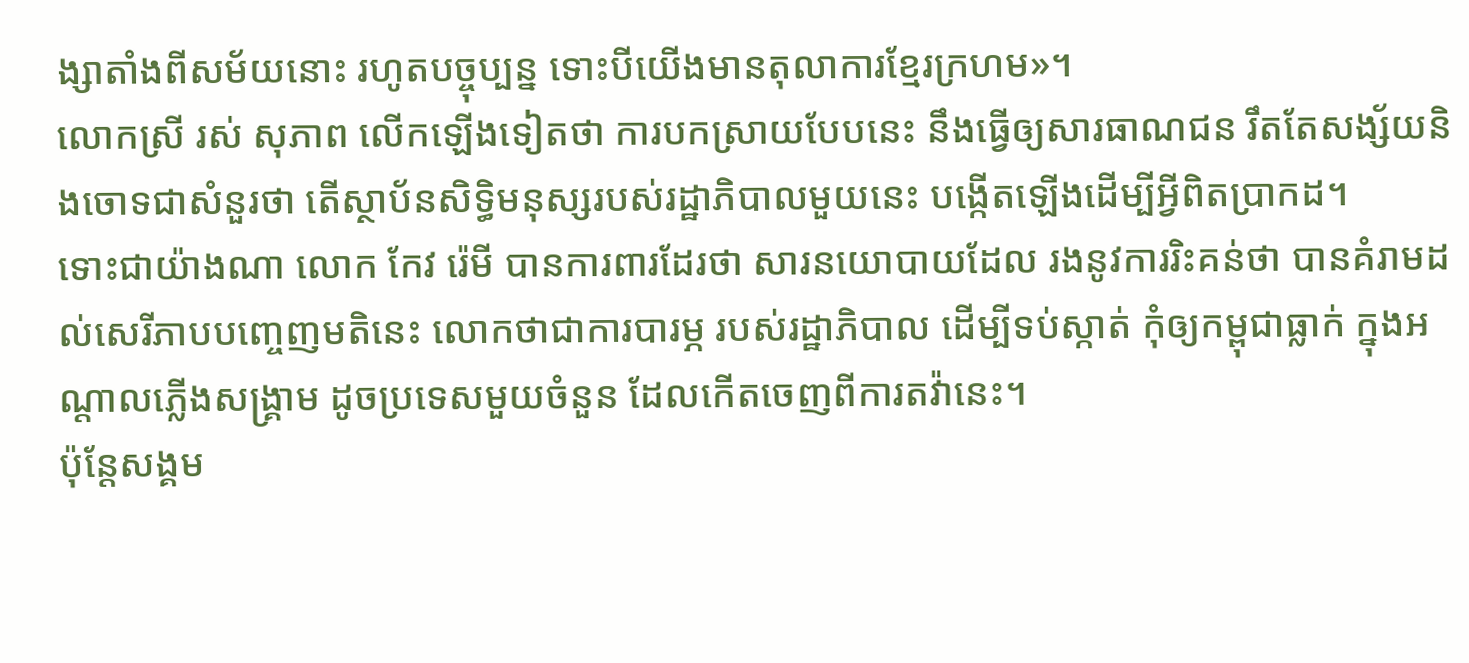ង្សាតាំងពីសម័យនោះ រហូតបច្ចុប្បន្ន ទោះបីយើងមានតុលាការខ្មែរក្រហម»។
លោកស្រី រស់ សុភាព លើកឡើងទៀតថា ការបកស្រាយបែបនេះ នឹងធ្វើឲ្យសារធាណជន រឹតតែសង្ស័យនិងចោទជាសំនួរថា តើស្ថាប័នសិទ្ធិមនុស្សរបស់រដ្ឋាភិបាលមួយនេះ បង្កើតឡើងដើម្បីអ្វីពិតប្រាកដ។
ទោះជាយ៉ាងណា លោក កែវ រ៉េមី បានការពារដែរថា សារនយោបាយដែល រងនូវការរិះគន់ថា បានគំរាមដល់សេរីភាបបញ្ចេញមតិនេះ លោកថាជាការបារម្ភ របស់រដ្ឋាភិបាល ដើម្បីទប់ស្កាត់ កុំឲ្យកម្ពុជាធ្លាក់ ក្នុងអណ្តាលភ្លើងសង្គ្រាម ដូចប្រទេសមួយចំនួន ដែលកើតចេញពីការតវ៉ានេះ។
ប៉ុន្តែសង្គម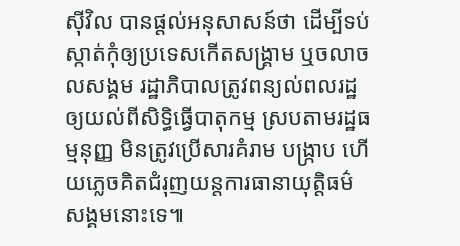ស៊ីវិល បានផ្តល់អនុសាសន៍ថា ដើម្បីទប់ស្កាត់កុំឲ្យប្រទេសកើតសង្គ្រាម ឬចលាចលសង្គម រដ្ឋាភិបាលត្រូវពន្យល់ពលរដ្ឋឲ្យយល់ពីសិទ្ធិធ្វើបាតុកម្ម ស្របតាមរដ្ឋធម្មនុញ្ញ មិនត្រូវប្រើសារគំរាម បង្ក្រាប ហើយភ្លេចគិតជំរុញយន្តការធានាយុត្តិធម៌សង្គមនោះទេ៕